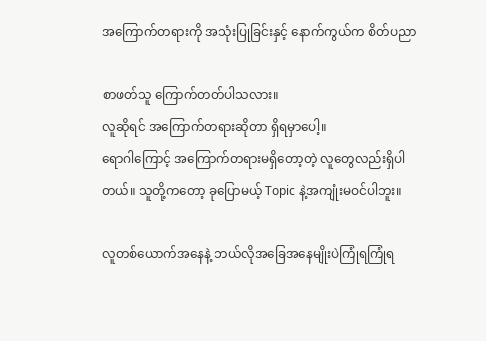အကြောက်တရားကို အသုံးပြုခြင်းနှင့် နောက်ကွယ်က စိတ်ပညာ

စာဖတ်သူ ကြောက်တတ်ပါသလား။
လူဆိုရင် အကြောက်တရားဆိုတာ ရှိရမှာပေါ့။
ရောဂါကြောင့် အကြောက်တရားမရှိတော့တဲ့ လူတွေလည်းရှိပါတယ်။ သူတို့ကတော့ ခုပြောမယ့် Topic နဲ့အကျုံးမဝင်ပါဘူး။

လူတစ်ယောက်အနေနဲ့ ဘယ်လိုအခြေအနေမျိုးပဲကြုံရကြုံရ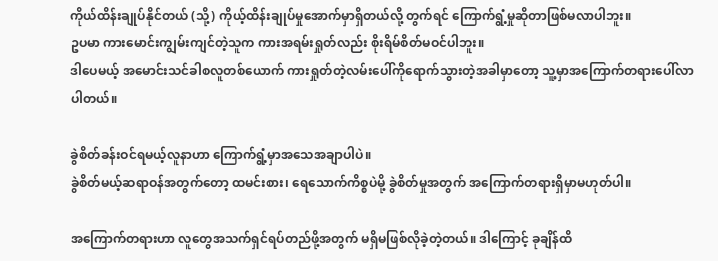ကိုယ်ထိန်းချုပ်နိုင်တယ် (သို့) ကိုယ့်ထိန်းချုပ်မှုအောက်မှာရှိတယ်လို့ တွက်ရင် ကြောက်ရွံ့မှုဆိုတာဖြစ်မလာပါဘူး။
ဥပမာ ကားမောင်းကျွမ်းကျင်တဲ့သူက ကားအရမ်းရှုတ်လည်း စိုးရိမ်စိတ်မဝင်ပါဘူး။
ဒါပေမယ့် အမောင်းသင်ခါစလူတစ်ယောက် ကားရှုတ်တဲ့လမ်းပေါ်ကိုရောက်သွားတဲ့အခါမှာတော့ သူ့မှာအကြောက်တရားပေါ်လာပါတယ်။

ခွဲစိတ်ခန်းဝင်ရမယ့်လူနာဟာ ကြောက်ရွံ့မှာအသေအချာပါပဲ။
ခွဲစိတ်မယ့်ဆရာဝန်အတွက်တော့ ထမင်းစား၊ ရေသောက်ကိစ္စပဲမို့ ခွဲစိတ်မှုအတွက် အကြောက်တရားရှိမှာမဟုတ်ပါ။

အကြောက်တရားဟာ လူတွေအသက်ရှင်ရပ်တည်ဖို့အတွက် မရှိမဖြစ်လိုခဲ့တဲ့တယ်။ ဒါကြောင့် ခုချိန်ထိ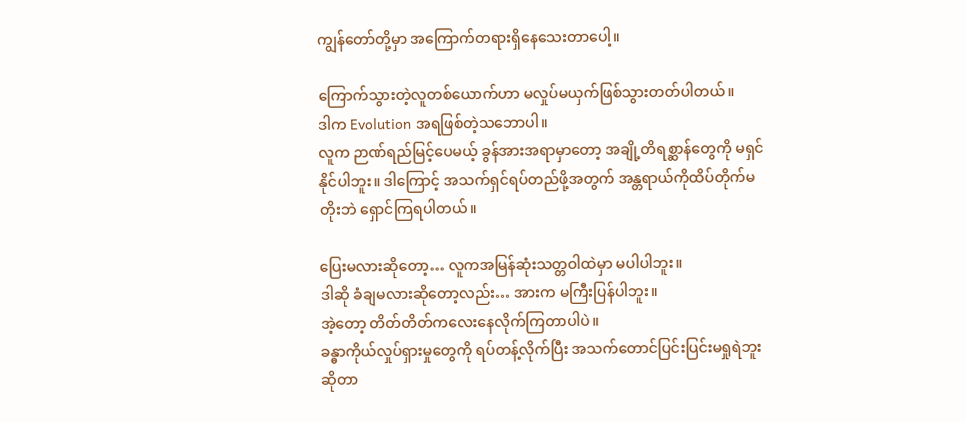ကျွန်တော်တို့မှာ အကြောက်တရားရှိနေသေးတာပေါ့။

ကြောက်သွားတဲ့လူတစ်ယောက်ဟာ မလှုပ်မယှက်ဖြစ်သွားတတ်ပါတယ်။
ဒါက Evolution အရဖြစ်တဲ့သဘောပါ။
လူက ဉာဏ်ရည်မြင့်ပေမယ့် ခွန်အားအရာမှာတော့ အချို့တိရစ္ဆာန်တွေကို မရှင်နိုင်ပါဘူး။ ဒါကြောင့် အသက်ရှင်ရပ်တည်ဖို့အတွက် အန္တရာယ်ကိုထိပ်တိုက်မတိုးဘဲ ရှောင်ကြရပါတယ်။

ပြေးမလားဆိုတော့… လူကအမြန်ဆုံးသတ္တဝါထဲမှာ မပါပါဘူး။
ဒါဆို ခံချမလားဆိုတော့လည်း… အားက မကြီးပြန်ပါဘူး။
အဲ့တော့ တိတ်တိတ်ကလေးနေလိုက်ကြတာပါပဲ။
ခန္ဓာကိုယ်လှုပ်ရှားမှုတွေကို ရပ်တန့်လိုက်ပြီး အသက်တောင်ပြင်းပြင်းမရှုရဲဘူးဆိုတာ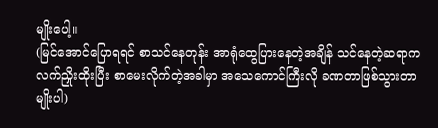မျိုးပေါ့။
(မြင်အောင်ပြောရရင် စာသင်နေတုန်း အာရုံထွေပြားနေတဲ့အချိန် သင်နေတဲ့ဆရာက လက်ညှိုးထိုးပြီး စာမေးလိုက်တဲ့အခါမှာ အသေကောင်ကြီးလို ခဏတာဖြစ်သွားတာမျိုးပါ)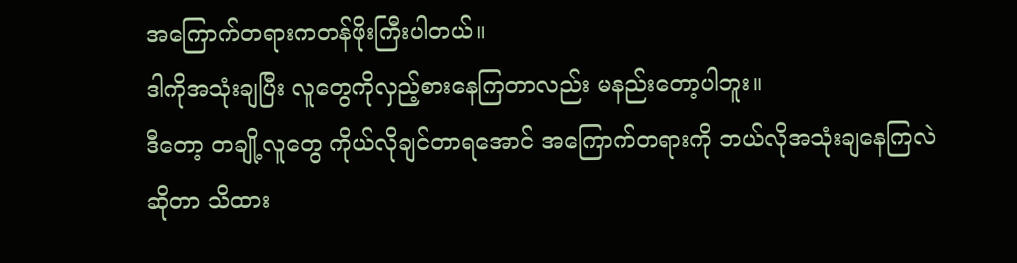အကြောက်တရားကတန်ဖိုးကြီးပါတယ်။
ဒါကိုအသုံးချပြီး လူတွေကိုလှည့်စားနေကြတာလည်း မနည်းတော့ပါဘူး။
ဒီတော့ တချို့လူတွေ ကိုယ်လိုချင်တာရအောင် အကြောက်တရားကို ဘယ်လိုအသုံးချနေကြလဲဆိုတာ သိထား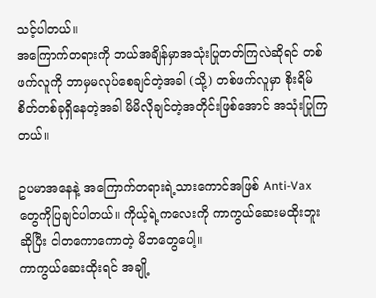သင့်ပါတယ်။
အကြောက်တရားကို ဘယ်အချိန်မှာအသုံးပြုတတ်ကြလဲဆိုရင် တစ်ဖက်လူကို ဘာမှမလုပ်စေချင်တဲ့အခါ (သို့) တစ်ဖက်လူမှာ စိုးရိမ်စိတ်တစ်ခုရှိနေတဲ့အခါ မိမိလိုချင်တဲ့အတိုင်းဖြစ်အောင် အသုံးပြုကြတယ်။

ဥပမာအနေနဲ့ အကြောက်တရားရဲ့သားကောင်အဖြစ် Anti-Vax တွေကိုပြချင်ပါတယ်။ ကိုယ့်ရဲ့ကလေးကို ကာကွယ်ဆေးမထိုးဘူးဆိုပြီး ငါတကောကောတဲ့ မိဘတွေပေါ့။
ကာကွယ်ဆေးထိုးရင် အချို့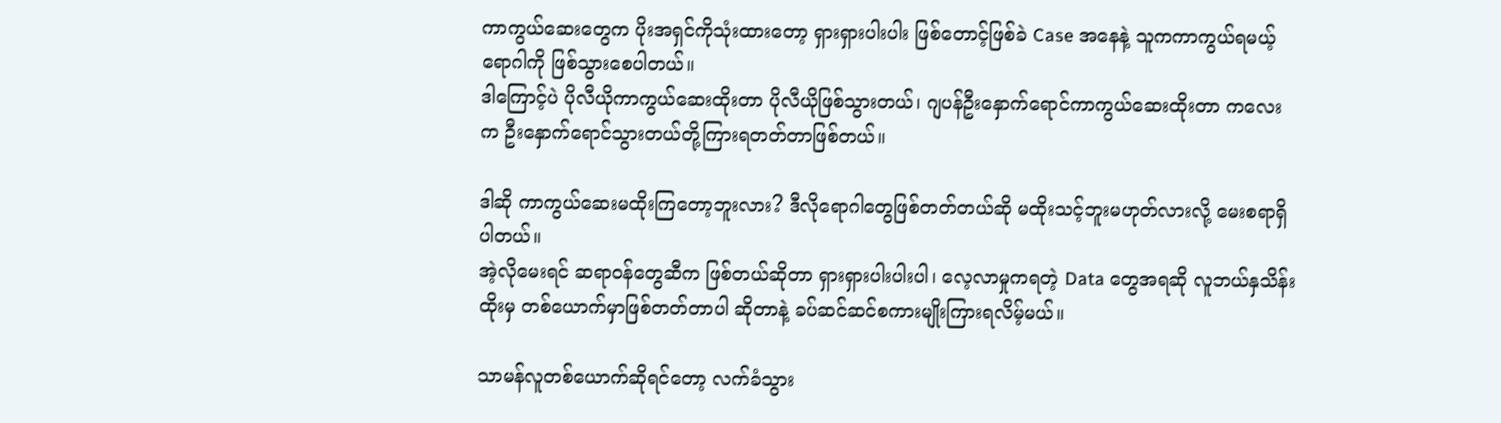ကာကွယ်ဆေးတွေက ပိုးအရှင်ကိုသုံးထားတော့ ရှားရှားပါးပါး ဖြစ်တောင့်ဖြစ်ခဲ Case အနေနဲ့ သူကကာကွယ်ရမယ့်ရောဂါကို ဖြစ်သွားစေပါတယ်။
ဒါကြောင့်ပဲ ပိုလီယိုကာကွယ်ဆေးထိုးတာ ပိုလီယိုဖြစ်သွားတယ်၊ ဂျပန်ဦးနှောက်ရောင်ကာကွယ်ဆေးထိုးတာ ကလေးက ဦးနှောက်ရောင်သွားတယ်တို့ကြားရတတ်တာဖြစ်တယ်။

ဒါဆို ကာကွယ်ဆေးမထိုးကြတော့ဘူးလား? ဒီလိုရောဂါတွေဖြစ်တတ်တယ်ဆို မထိုးသင့်ဘူးမဟုတ်လားလို့ မေးစရာရှိပါတယ်။
အဲ့လိုမေးရင် ဆရာဝန်တွေဆီက ဖြစ်တယ်ဆိုတာ ရှားရှားပါးပါးပါ၊ လေ့လာမှုကရတဲ့ Data တွေအရဆို လူဘယ်နှသိန်းထိုးမှ တစ်ယောက်မှာဖြစ်တတ်တာပါ ဆိုတာနဲ့ ခပ်ဆင်ဆင်စကားမျိုးကြားရလိမ့်မယ်။

သာမန်လူတစ်ယောက်ဆိုရင်တော့ လက်ခံသွား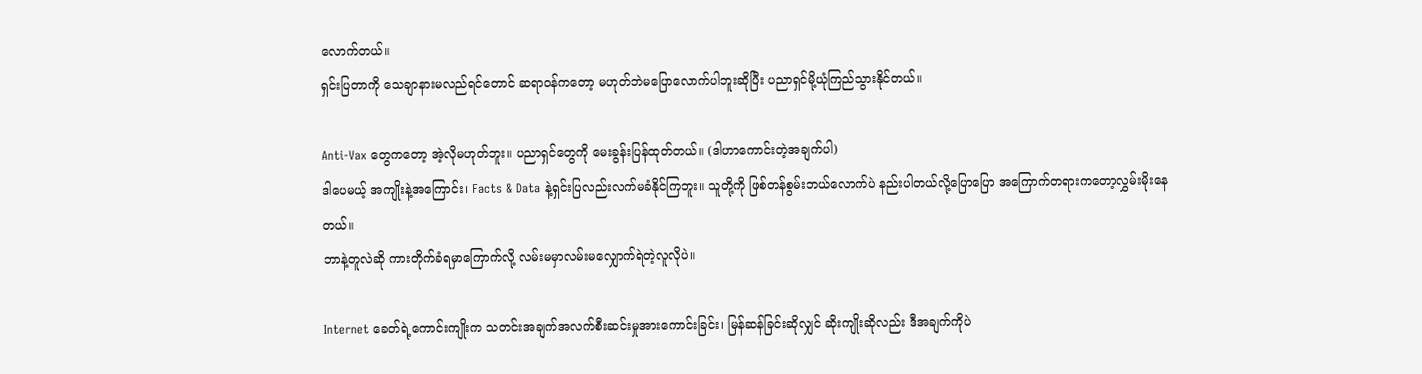လောက်တယ်။
ရှင်းပြတာကို သေချာနားမလည်ရင်တောင် ဆရာဝန်ကတော့ မဟုတ်ဘဲမပြောလောက်ပါဘူးဆိုပြီး ပညာရှင်မို့ယုံကြည်သွားနိုင်တယ်။

Anti-Vax တွေကတော့ အဲ့လိုမဟုတ်ဘူး။ ပညာရှင်တွေကို မေးခွန်းပြန်ထုတ်တယ်။ (ဒါဟာကောင်းတဲ့အချက်ပါ)
ဒါပေမယ့် အကျိုးနဲ့အကြောင်း၊ Facts & Data နဲ့ရှင်းပြလည်းလက်မခံနိုင်ကြဘူး။ သူတို့ကို ဖြစ်တန်စွမ်းဘယ်လောက်ပဲ နည်းပါတယ်လို့ပြောပြော အကြောက်တရားကတော့လွှမ်းမိုးနေတယ်။
ဘာနဲ့တူလဲဆို ကားတိုက်ခံရမှာကြောက်လို့ လမ်းမမှာလမ်းမလျှောက်ရဲတဲ့လူလိုပဲ။

Internet ခေတ်ရဲ့ကောင်းကျိုးက သတင်းအချက်အလက်စီးဆင်းမှုအားကောင်းခြင်း၊ မြန်ဆန်ခြင်းဆိုလျှင် ဆိုးကျိုးဆိုလည်း ဒီအချက်ကိုပဲ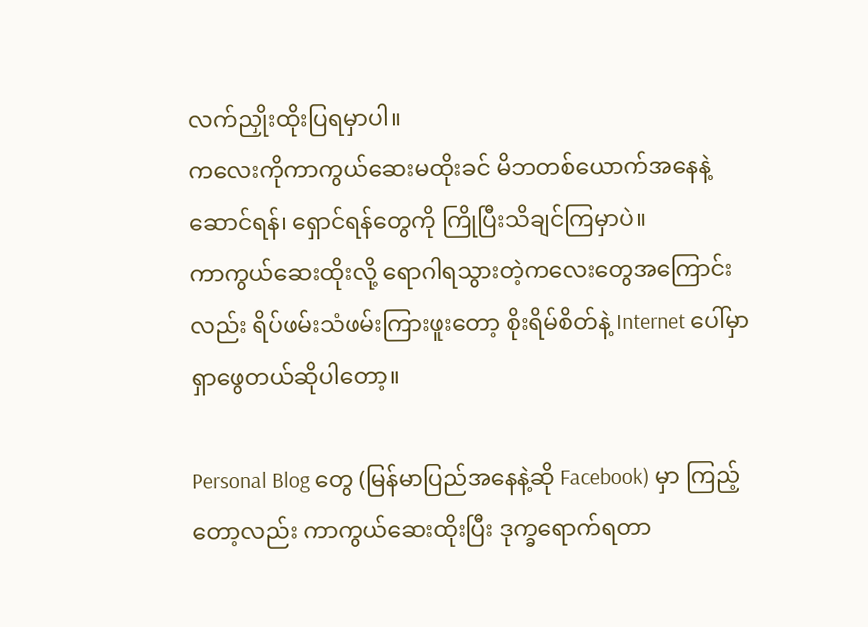လက်ညှိုးထိုးပြရမှာပါ။
ကလေးကိုကာကွယ်ဆေးမထိုးခင် မိဘတစ်ယောက်အနေနဲ့ ဆောင်ရန်၊ ရှောင်ရန်တွေကို ကြိုပြီးသိချင်ကြမှာပဲ။
ကာကွယ်ဆေးထိုးလို့ ရောဂါရသွားတဲ့ကလေးတွေအကြောင်းလည်း ရိပ်ဖမ်းသံဖမ်းကြားဖူးတော့ စိုးရိမ်စိတ်နဲ့ Internet ပေါ်မှာရှာဖွေတယ်ဆိုပါတော့။

Personal Blog တွေ (မြန်မာပြည်အနေနဲ့ဆို Facebook) မှာ ကြည့်တော့လည်း ကာကွယ်ဆေးထိုးပြီး ဒုက္ခရောက်ရတာ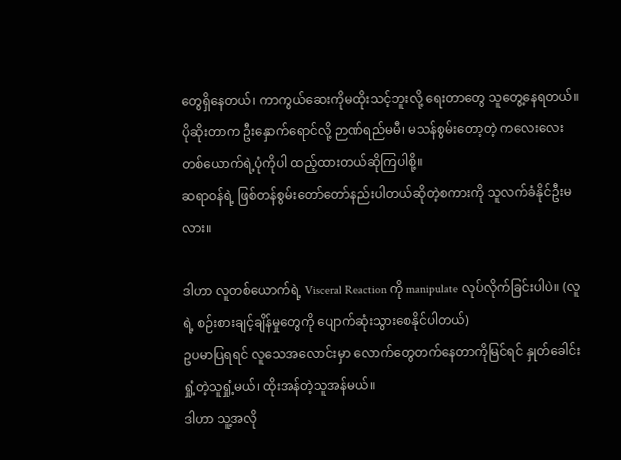တွေရှိနေတယ်၊ ကာကွယ်ဆေးကိုမထိုးသင့်ဘူးလို့ ရေးတာတွေ သူတွေ့နေရတယ်။
ပိုဆိုးတာက ဦးနှောက်ရောင်လို့ ဉာဏ်ရည်မမီ၊ မသန်စွမ်းတော့တဲ့ ကလေးလေးတစ်ယောက်ရဲ့ပုံကိုပါ ထည့်ထားတယ်ဆိုကြပါစို့။
ဆရာဝန်ရဲ့ ဖြစ်တန်စွမ်းတော်တော်နည်းပါတယ်ဆိုတဲ့စကားကို သူလက်ခံနိုင်ဦးမလား။

ဒါဟာ လူတစ်ယောက်ရဲ့ Visceral Reaction ကို manipulate လုပ်လိုက်ခြင်းပါပဲ။ (လူရဲ့ စဉ်းစားချင့်ချိန်မှုတွေကို ပျောက်ဆုံးသွားစေနိုင်ပါတယ်)
ဥပမာပြရရင် လူသေအလောင်းမှာ လောက်တွေတက်နေတာကိုမြင်ရင် နှုတ်ခေါင်းရှုံ့တဲ့သူရှုံ့မယ်၊ ထိုးအန်တဲ့သူအန်မယ်။
ဒါဟာ သူ့အလို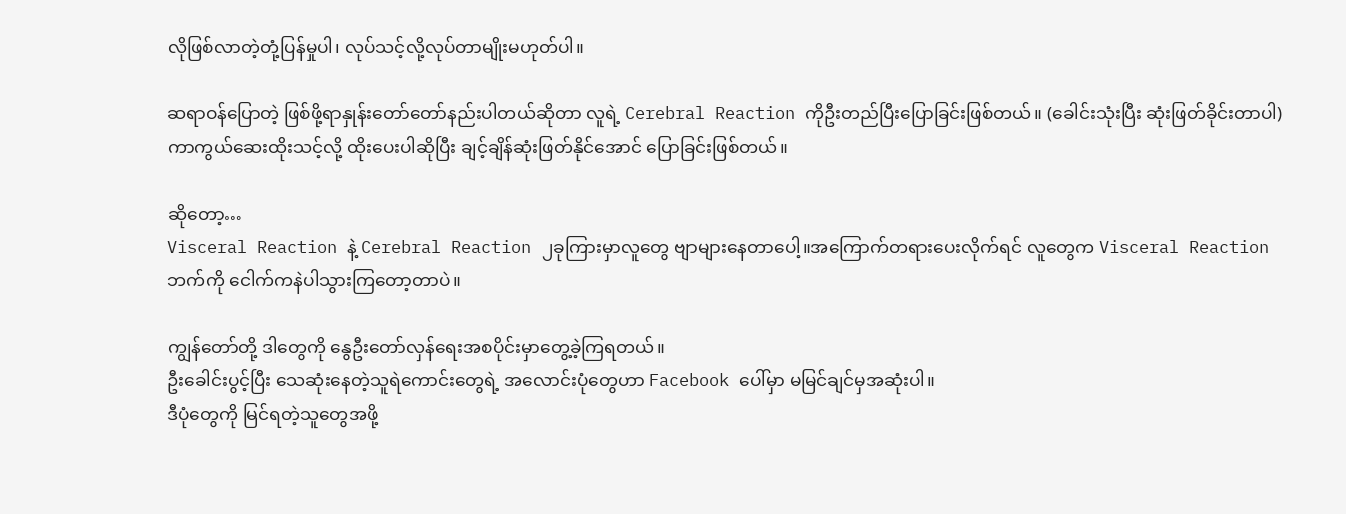လိုဖြစ်လာတဲ့တုံ့ပြန်မှုပါ၊ လုပ်သင့်လို့လုပ်တာမျိုးမဟုတ်ပါ။

ဆရာဝန်ပြောတဲ့ ဖြစ်ဖို့ရာနှုန်းတော်တော်နည်းပါတယ်ဆိုတာ လူရဲ့ Cerebral Reaction ကိုဦးတည်ပြီးပြောခြင်းဖြစ်တယ်။ (ခေါင်းသုံးပြီး ဆုံးဖြတ်ခိုင်းတာပါ)
ကာကွယ်ဆေးထိုးသင့်လို့ ထိုးပေးပါဆိုပြီး ချင့်ချိန်ဆုံးဖြတ်နိုင်အောင် ပြောခြင်းဖြစ်တယ်။

ဆိုတော့…
Visceral Reaction နဲ့ Cerebral Reaction ၂ခုကြားမှာလူတွေ ဗျာများနေတာပေါ့။အကြောက်တရားပေးလိုက်ရင် လူတွေက Visceral Reaction ဘက်ကို ငေါက်ကနဲပါသွားကြတော့တာပဲ။

ကျွန်တော်တို့ ဒါတွေကို နွေဦးတော်လှန်ရေးအစပိုင်းမှာတွေ့ခဲ့ကြရတယ်။
ဦးခေါင်းပွင့်ပြီး သေဆုံးနေတဲ့သူရဲကောင်းတွေရဲ့ အလောင်းပုံတွေဟာ Facebook ပေါ်မှာ မမြင်ချင်မှအဆုံးပါ။
ဒီပုံတွေကို မြင်ရတဲ့သူတွေအဖို့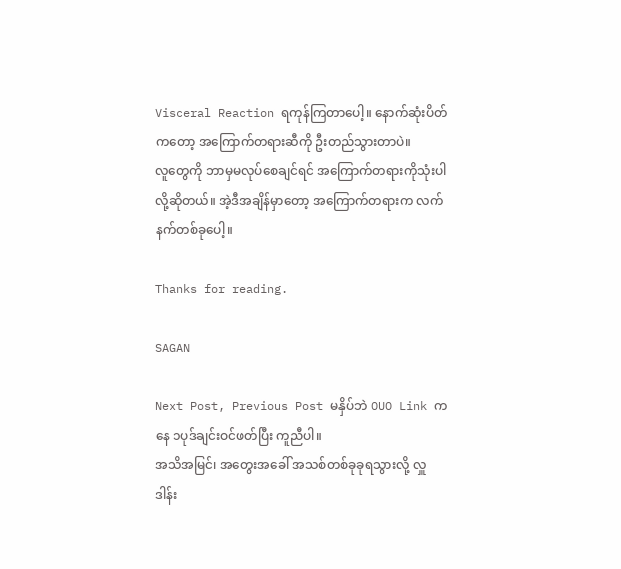Visceral Reaction ရကုန်ကြတာပေါ့။ နောက်ဆုံးပိတ်ကတော့ အကြောက်တရားဆီကို ဦးတည်သွားတာပဲ။
လူတွေကို ဘာမှမလုပ်စေချင်ရင် အကြောက်တရားကိုသုံးပါလို့ဆိုတယ်။ အဲ့ဒီအချိန်မှာတော့ အကြောက်တရားက လက်နက်တစ်ခုပေါ့။

Thanks for reading.

SAGAN

Next Post, Previous Post မနှိပ်ဘဲ OUO Link ကနေ ၁ပုဒ်ချင်းဝင်ဖတ်ပြီး ကူညီပါ။
အသိအမြင်၊ အတွေးအခေါ် အသစ်တစ်ခုခုရသွားလို့ လှူဒါန်း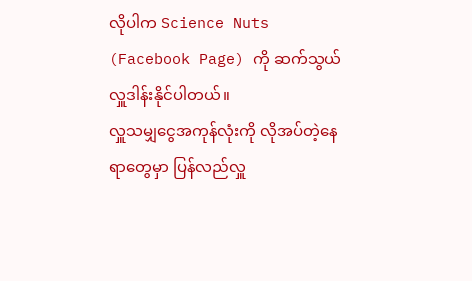လိုပါက Science Nuts (Facebook Page) ကို ဆက်သွယ်လှူဒါန်းနိုင်ပါတယ်။
လှူသမျှငွေအကုန်လုံးကို လိုအပ်တဲ့နေရာတွေမှာ ပြန်လည်လှူ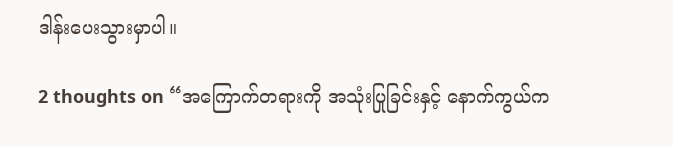ဒါန်းပေးသွားမှာပါ။

2 thoughts on “အကြောက်တရားကို အသုံးပြုခြင်းနှင့် နောက်ကွယ်က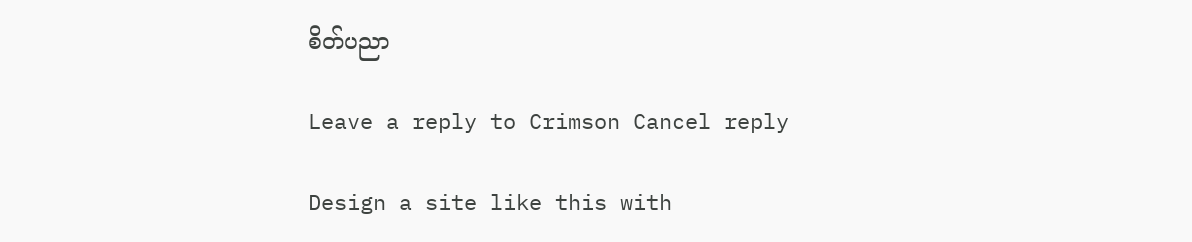စိတ်ပညာ

Leave a reply to Crimson Cancel reply

Design a site like this with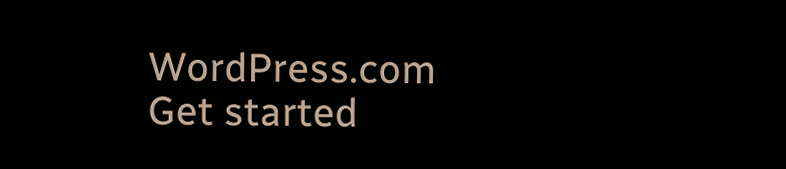WordPress.com
Get started